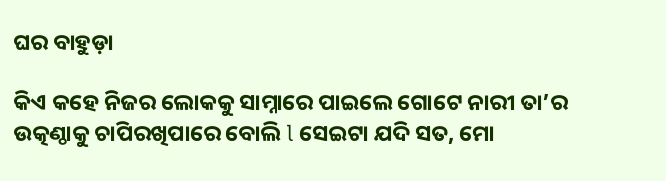ଘର ବାହୁଡ଼ା

କିଏ କହେ ନିଜର ଲୋକକୁ ସାମ୍ନାରେ ପାଇଲେ ଗୋଟେ ନାରୀ ତା’ର ଉତ୍କଣ୍ଠାକୁ ଚାପିରଖିପାରେ ବୋଲି l ସେଇଟା ଯଦି ସତ, ମୋ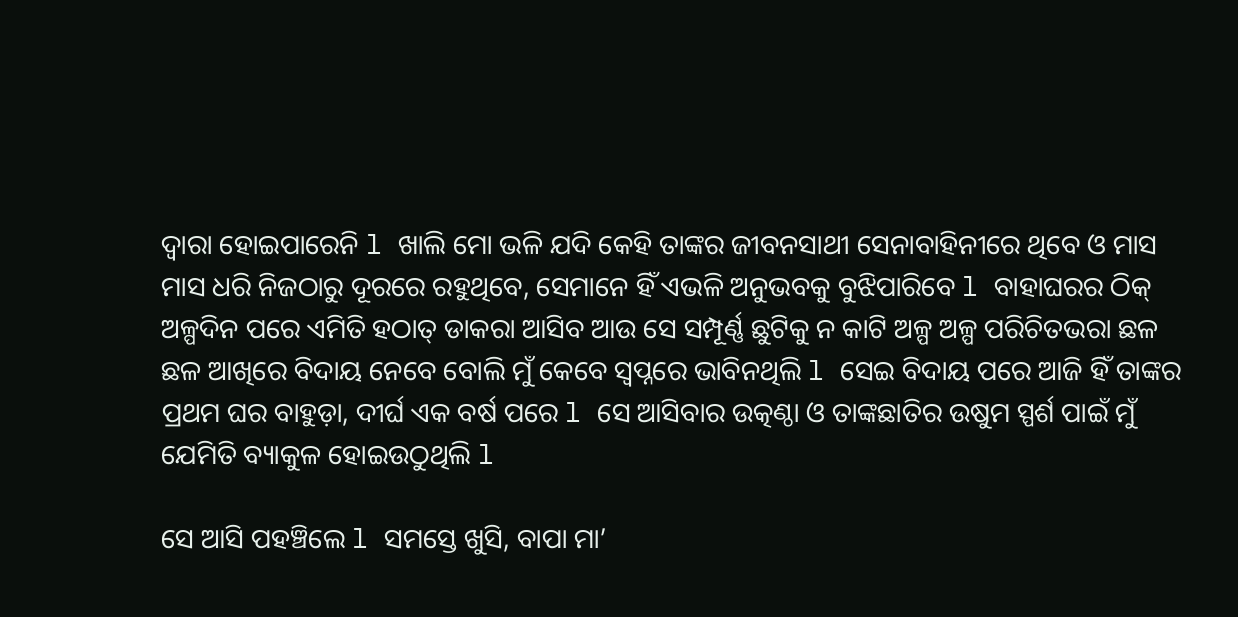ଦ୍ୱାରା ହୋଇପାରେନି l ଖାଲି ମୋ ଭଳି ଯଦି କେହି ତାଙ୍କର ଜୀବନସାଥୀ ସେନାବାହିନୀରେ ଥିବେ ଓ ମାସ ମାସ ଧରି ନିଜଠାରୁ ଦୂରରେ ରହୁଥିବେ, ସେମାନେ ହିଁ ଏଭଳି ଅନୁଭବକୁ ବୁଝିପାରିବେ l ବାହାଘରର ଠିକ୍ ଅଳ୍ପଦିନ ପରେ ଏମିତି ହଠାତ୍ ଡାକରା ଆସିବ ଆଉ ସେ ସମ୍ପୂର୍ଣ୍ଣ ଛୁଟିକୁ ନ କାଟି ଅଳ୍ପ ଅଳ୍ପ ପରିଚିତଭରା ଛଳ ଛଳ ଆଖିରେ ବିଦାୟ ନେବେ ବୋଲି ମୁଁ କେବେ ସ୍ବପ୍ନରେ ଭାବିନଥିଲି l ସେଇ ବିଦାୟ ପରେ ଆଜି ହିଁ ତାଙ୍କର ପ୍ରଥମ ଘର ବାହୁଡ଼ା, ଦୀର୍ଘ ଏକ ବର୍ଷ ପରେ l ସେ ଆସିବାର ଉତ୍କଣ୍ଠା ଓ ତାଙ୍କଛାତିର ଉଷୁମ ସ୍ପର୍ଶ ପାଇଁ ମୁଁ ଯେମିତି ବ୍ୟାକୁଳ ହୋଇଉଠୁଥିଲି l

ସେ ଆସି ପହଞ୍ଚିଲେ l ସମସ୍ତେ ଖୁସି, ବାପା ମା’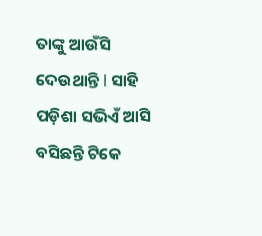ତାଙ୍କୁ ଆଉଁସି ଦେଉଥାନ୍ତି l ସାହି ପଡ଼ିଶା ସଭିଏଁ ଆସି ବସିଛନ୍ତି ଟିକେ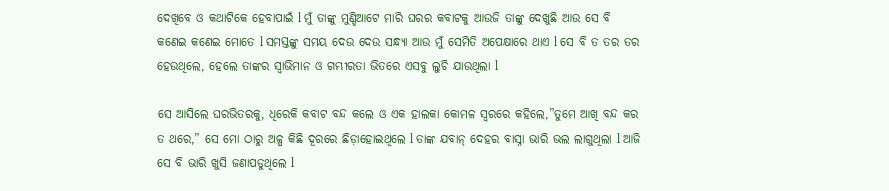ଦେଖିବେ ଓ କଥାଟିକେ ହେବାପାଇଁ l ମୁଁ ତାଙ୍କୁ ମୁଣ୍ଡିଆଟେ ମାରି ଘରର କବାଟକୁ ଆଉଜି ତାଙ୍କୁ ଦେଖୁଛି ଆଉ ସେ ବି କଣେଇ କଣେଇ ମୋତେ l ସମସ୍ତଙ୍କୁ ସମୟ ଦେଉ ଦେଉ ସନ୍ଧ୍ୟା ଆଉ ମୁଁ ସେମିତି ଅପେକ୍ଷାରେ ଥାଏ l ସେ ବି ତ ତର ତର ହେଉଥିଲେ, ହେଲେ ତାଙ୍କର ସ୍ୱାଭିମାନ ଓ ଗମ୍ଭୀରତା ଭିତରେ ଏସବୁ ଲୁଚି ଯାଉଥିଲା l

ସେ ଆସିଲେ ଘରଭିତରକୁ, ଧିରେକି କବାଟ ବନ୍ଦ କଲେ ଓ ଏକ ହାଲକା କୋମଳ ସ୍ୱରରେ କହିଲେ,”ତୁମେ ଆଖି ବନ୍ଦ କର ତ ଥରେ,” ସେ ମୋ ଠାରୁ ଅଳ୍ପ କିଛି ଦୂରରେ ଛିଡ଼ାହୋଇଥିଲେ l ତାଙ୍କ ଯବାନ୍ ଦେହର ବାସ୍ନା ଭାରି ଭଲ ଲାଗୁଥିଲା l ଆଜି ସେ ବି ଭାରି ଖୁସି ଜଣାପଡୁଥିଲେ l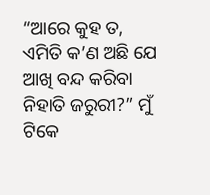“ଆରେ କୁହ ତ, ଏମିତି କ’ଣ ଅଛି ଯେ ଆଖି ବନ୍ଦ କରିବା ନିହାତି ଜରୁରୀ?” ମୁଁ ଟିକେ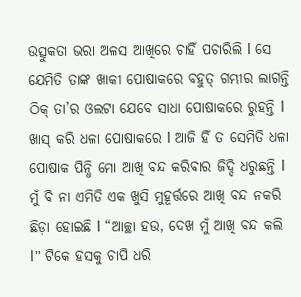ଉତ୍ସୁକତା ଭରା ଅଳସ ଆଖିରେ ଚାହିଁ ପଚାରିଲି l ସେ ଯେମିତି ତାଙ୍କ ଖାକୀ ପୋଷାକରେ ବହୁତ୍ ଗମ୍ଭୀର ଲାଗନ୍ତି ଠିକ୍ ତା’ର ଓଲଟା ଯେବେ ସାଧା ପୋଷାକରେ ରୁହନ୍ତି l ଖାସ୍ କରି ଧଳା ପୋଷାକରେ l ଆଜି ହିଁ ତ ସେମିତି ଧଳା ପୋଷାକ ପିନ୍ଧି ମୋ ଆଖି ବନ୍ଦ କରିବାର ଜିଦ୍ଦି ଧରୁଛନ୍ତି l ମୁଁ ବି ନା ଏମିତି ଏକ ଖୁସି ମୁହୂର୍ତ୍ତରେ ଆଖି ବନ୍ଦ ନକରି ଛିଡ଼ା ହୋଇଛି l “ଆଚ୍ଛା ହଉ, ଦେଖ ମୁଁ ଆଖି ବନ୍ଦ କଲି l” ଟିକେ ହସକୁ ଚାପି ଧରି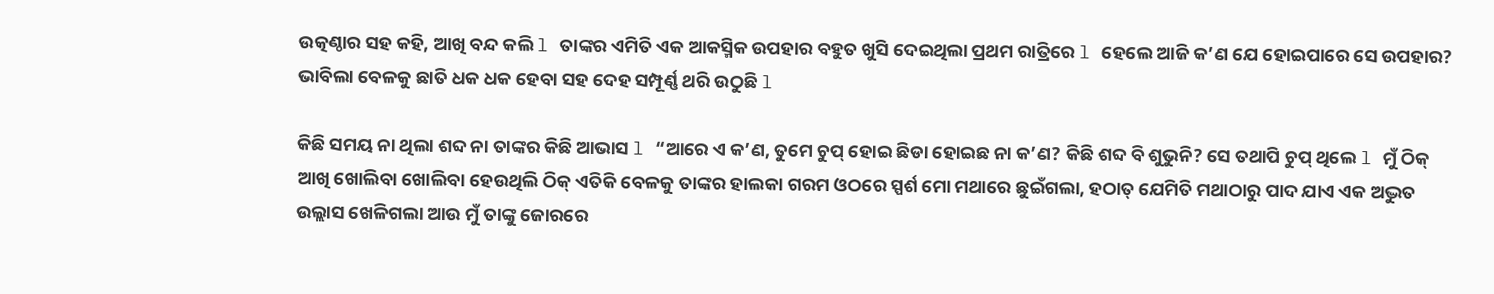ଉତ୍କଣ୍ଠାର ସହ କହି, ଆଖି ବନ୍ଦ କଲି l ତାଙ୍କର ଏମିତି ଏକ ଆକସ୍ମିକ ଉପହାର ବହୁତ ଖୁସି ଦେଇଥିଲା ପ୍ରଥମ ରାତ୍ରିରେ l ହେଲେ ଆଜି କ’ଣ ଯେ ହୋଇପାରେ ସେ ଉପହାର? ଭାବିଲା ବେଳକୁ ଛାତି ଧକ ଧକ ହେବା ସହ ଦେହ ସମ୍ପୂର୍ଣ୍ଣ ଥରି ଉଠୁଛି l

କିଛି ସମୟ ନା ଥିଲା ଶବ୍ଦ ନା ତାଙ୍କର କିଛି ଆଭାସ l “ଆରେ ଏ କ’ଣ, ତୁମେ ଚୁପ୍ ହୋଇ ଛିଡା ହୋଇଛ ନା କ’ଣ? କିଛି ଶବ୍ଦ ବି ଶୁଭୁନି? ସେ ତଥାପି ଚୁପ୍ ଥିଲେ l ମୁଁ ଠିକ୍ ଆଖି ଖୋଲିବା ଖୋଲିବା ହେଉଥିଲି ଠିକ୍ ଏତିକି ବେଳକୁ ତାଙ୍କର ହାଲକା ଗରମ ଓଠରେ ସ୍ପର୍ଶ ମୋ ମଥାରେ ଛୁଇଁଗଲା, ହଠାତ୍ ଯେମିତି ମଥାଠାରୁ ପାଦ ଯାଏ ଏକ ଅଦ୍ଭୁତ ଉଲ୍ଲାସ ଖେଳିଗଲା ଆଉ ମୁଁ ତାଙ୍କୁ ଜୋରରେ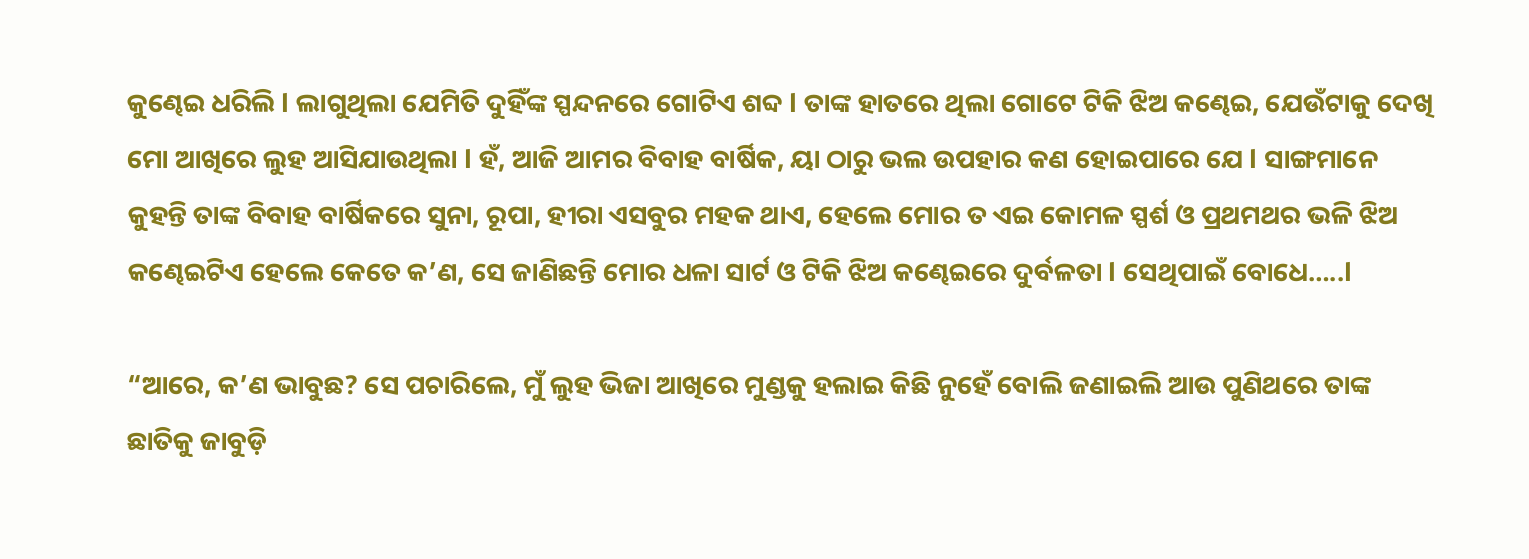କୁଣ୍ଢେଇ ଧରିଲି l ଲାଗୁଥିଲା ଯେମିତି ଦୁହିଁଙ୍କ ସ୍ପନ୍ଦନରେ ଗୋଟିଏ ଶବ୍ଦ l ତାଙ୍କ ହାତରେ ଥିଲା ଗୋଟେ ଟିକି ଝିଅ କଣ୍ଢେଇ, ଯେଉଁଟାକୁ ଦେଖି ମୋ ଆଖିରେ ଲୁହ ଆସିଯାଉଥିଲା l ହଁ, ଆଜି ଆମର ବିବାହ ବାର୍ଷିକ, ୟା ଠାରୁ ଭଲ ଉପହାର କଣ ହୋଇପାରେ ଯେ l ସାଙ୍ଗମାନେ କୁହନ୍ତି ତାଙ୍କ ବିବାହ ବାର୍ଷିକରେ ସୁନା, ରୂପା, ହୀରା ଏସବୁର ମହକ ଥାଏ, ହେଲେ ମୋର ତ ଏଇ କୋମଳ ସ୍ପର୍ଶ ଓ ପ୍ରଥମଥର ଭଳି ଝିଅ କଣ୍ଢେଇଟିଏ ହେଲେ କେତେ କ’ଣ, ସେ ଜାଣିଛନ୍ତି ମୋର ଧଳା ସାର୍ଟ ଓ ଟିକି ଝିଅ କଣ୍ଢେଇରେ ଦୁର୍ବଳତା l ସେଥିପାଇଁ ବୋଧେ…..l

“ଆରେ, କ’ଣ ଭାବୁଛ? ସେ ପଚାରିଲେ, ମୁଁ ଲୁହ ଭିଜା ଆଖିରେ ମୁଣ୍ଡକୁ ହଲାଇ କିଛି ନୁହେଁ ବୋଲି ଜଣାଇଲି ଆଉ ପୁଣିଥରେ ତାଙ୍କ ଛାତିକୁ ଜାବୁଡ଼ି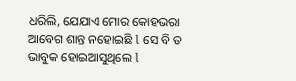ଧରିଲି, ଯେଯାଏ ମୋର କୋହଭରା ଆବେଗ ଶାନ୍ତ ନହୋଇଛି l ସେ ବି ତ ଭାବୁକ ହୋଇଆସୁଥିଲେ l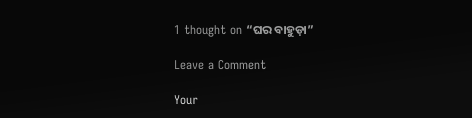1 thought on “ଘର ବାହୁଡ଼ା”

Leave a Comment

Your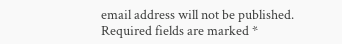email address will not be published. Required fields are marked *